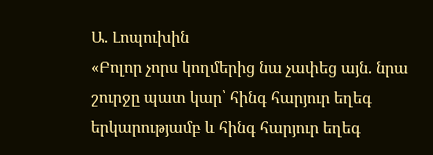Ա. Լոպուխին
«Բոլոր չորս կողմերից նա չափեց այն. նրա շուրջը պատ կար՝ հինգ հարյուր եղեգ երկարությամբ և հինգ հարյուր եղեգ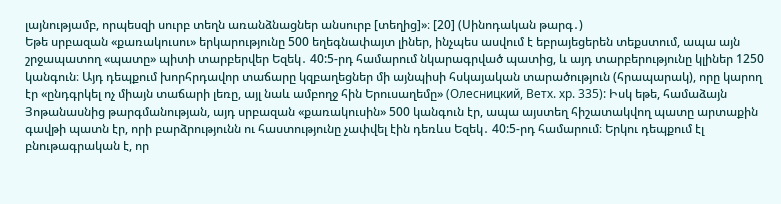լայնությամբ, որպեսզի սուրբ տեղն առանձնացներ անսուրբ [տեղից]»։ [20] (Սինոդական թարգ․)
Եթե սրբազան «քառակուսու» երկարությունը 500 եղեգնափայտ լիներ, ինչպես ասվում է եբրայեցերեն տեքստում, ապա այն շրջապատող «պատը» պիտի տարբերվեր Եզեկ․ 40:5-րդ համարում նկարագրված պատից, և այդ տարբերությունը կլիներ 1250 կանգուն։ Այդ դեպքում խորհրդավոր տաճարը կզբաղեցներ մի այնպիսի հսկայական տարածություն (հրապարակ), որը կարող էր «ընդգրկել ոչ միայն տաճարի լեռը, այլ նաև ամբողջ հին Երուսաղեմը» (Олесницкий, Ветх. хр. 335): Իսկ եթե, համաձայն Յոթանասնից թարգմանության, այդ սրբազան «քառակուսին» 500 կանգուն էր, ապա այստեղ հիշատակվող պատը արտաքին գավթի պատն էր, որի բարձրությունն ու հաստությունը չափվել էին դեռևս Եզեկ․ 40:5-րդ համարում։ Երկու դեպքում էլ բնութագրական է, որ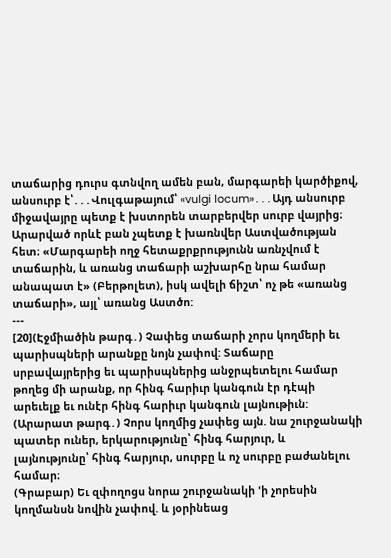տաճարից դուրս գտնվող ամեն բան, մարգարեի կարծիքով, անսուրբ է՝․․․Վուլգաթայում՝ «vulgi locum»․․․Այդ անսուրբ միջավայրը պետք է խստորեն տարբերվեր սուրբ վայրից։ Արարված որևէ բան չպետք է խառնվեր Աստվածության հետ։ «Մարգարեի ողջ հետաքրքրությունն առնչվում է տաճարին, և առանց տաճարի աշխարհը նրա համար անապատ է» (Բերթոլետ), իսկ ավելի ճիշտ՝ ոչ թե «առանց տաճարի», այլ՝ առանց Աստծո:
---
[20](Էջմիածին թարգ․) Չափեց տաճարի չորս կողմերի եւ պարիսպների արանքը նոյն չափով: Տաճարը սրբավայրերից եւ պարիսպներից անջրպետելու համար թողեց մի արանք, որ հինգ հարիւր կանգուն էր դէպի արեւելք եւ ունէր հինգ հարիւր կանգուն լայնութիւն:
(Արարատ թարգ․) Չորս կողմից չափեց այն. նա շուրջանակի պատեր ուներ, երկարությունը՝ հինգ հարյուր, և լայնությունը՝ հինգ հարյուր, սուրբը և ոչ սուրբը բաժանելու համար։
(Գրաբար) Եւ զփողոցս նորա շուրջանակի 'ի չորեսին կողմանսն նովին չափով. և յօրինեաց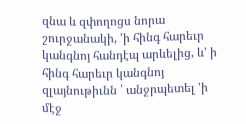զնա և զփողոցս նորա շուրջանակի, 'ի հինգ հարեւր կանգնոյ հանդէպ արևելից, և' ի հինգ հարեւր կանգնոյ զլայնութիւնն ՝ անջրպետել 'ի մէջ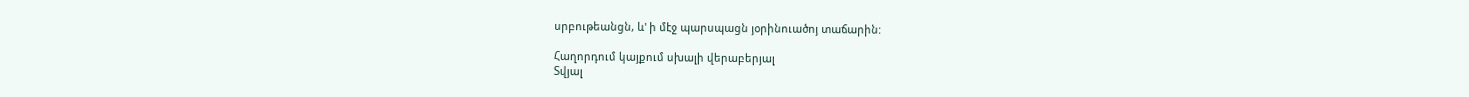սրբութեանցն, և' ի մէջ պարսպացն յօրինուածոյ տաճարին:

Հաղորդում կայքում սխալի վերաբերյալ
Տվյալ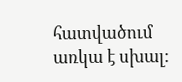հատվածում առկա է սխալ: